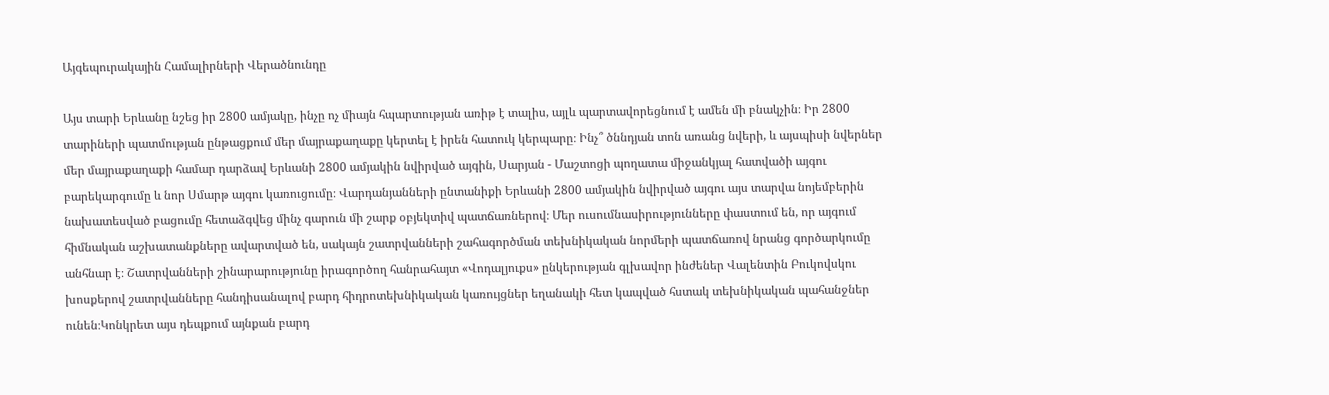Այգեպուրակային Համալիրների Վերածնունդը

Այս տարի Երևանը նշեց իր 2800 ամյակը, ինչը ոչ միայն հպարտության առիթ է տալիս, այլև պարտավորեցնում է ամեն մի բնակչին։ Իր 2800 տարիների պատմության ընթացքում մեր մայրաքաղաքը կերտել է իրեն հատուկ կերպարը։ Ինչ՞ ծննդյան տոն առանց նվերի, և այսպիսի նվերներ մեր մայրաքաղաքի համար դարձավ Երևանի 2800 ամյակին նվիրված այգին, Սարյան - Մաշտոցի պողատա միջանկյալ հատվածի այգու բարեկարգումը և նոր Սմարթ այգու կառուցումը։ Վարդանյանների ընտանիքի Երևանի 2800 ամյակին նվիրված այգու այս տարվա նոյեմբերին նախատեսված բացումը հետաձգվեց մինչ գարուն մի շարք օբյեկտիվ պատճառներով։ Մեր ուսումնասիրությունները փաստում են, որ այգում հիմնական աշխատանքները ավարտված են, սակայն շատրվանների շահագործման տեխնիկական նորմերի պատճառով նրանց գործարկումը անհնար է։ Շատրվանների շինարարությունը իրագործող հանրահայտ «Վոդալյուքս» ընկերության գլխավոր ինժեներ Վալենտին Բուկովսկու խոսքերով շատրվանները հանդիսանալով բարդ հիդրոտեխնիկական կառույցներ եղանակի հետ կապված հստակ տեխնիկական պահանջներ ունեն։Կոնկրետ այս դեպքում այնքան բարդ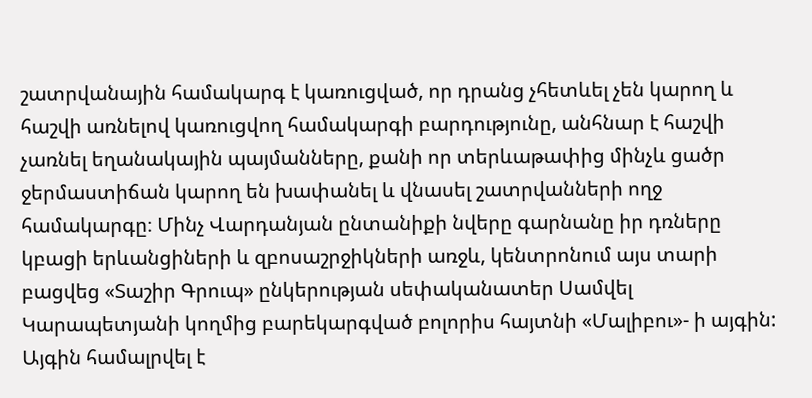շատրվանային համակարգ է կառուցված, որ դրանց չհետևել չեն կարող և հաշվի առնելով կառուցվող համակարգի բարդությունը, անհնար է հաշվի չառնել եղանակային պայմանները, քանի որ տերևաթափից մինչև ցածր ջերմաստիճան կարող են խափանել և վնասել շատրվանների ողջ համակարգը։ Մինչ Վարդանյան ընտանիքի նվերը գարնանը իր դռները կբացի երևանցիների և զբոսաշրջիկների առջև, կենտրոնում այս տարի բացվեց «Տաշիր Գրուպ» ընկերության սեփականատեր Սամվել Կարապետյանի կողմից բարեկարգված բոլորիս հայտնի «Մալիբու»- ի այգին: Այգին համալրվել է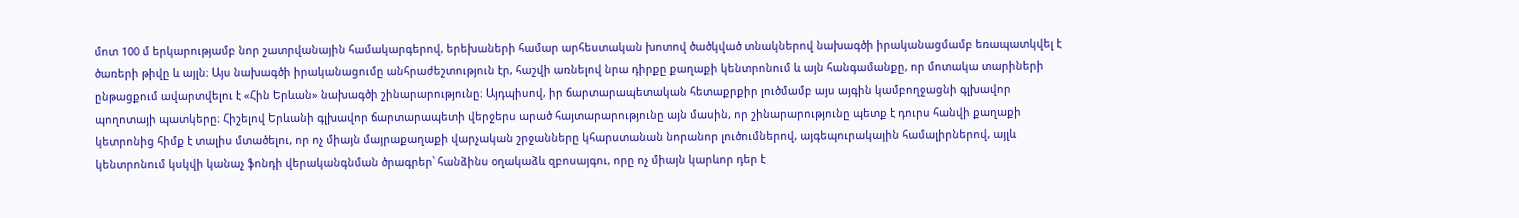մոտ 100 մ երկարությամբ նոր շատրվանային համակարգերով, երեխաների համար արհեստական խոտով ծածկված տնակներով նախագծի իրականացմամբ եռապատկվել է ծառերի թիվը և այլն։ Այս նախագծի իրականացումը անհրաժեշտություն էր, հաշվի առնելով նրա դիրքը քաղաքի կենտրոնում և այն հանգամանքը, որ մոտակա տարիների ընթացքում ավարտվելու է «Հին Երևան» նախագծի շինարարությունը։ Այդպիսով, իր ճարտարապետական հետաքրքիր լուծմամբ այս այգին կամբողջացնի գլխավոր պողոտայի պատկերը։ Հիշելով Երևանի գլխավոր ճարտարապետի վերջերս արած հայտարարությունը այն մասին, որ շինարարությունը պետք է դուրս հանվի քաղաքի կետրոնից հիմք է տալիս մտածելու, որ ոչ միայն մայրաքաղաքի վարչական շրջանները կհարստանան նորանոր լուծումներով, այգեպուրակային համալիրներով, այլև կենտրոնում կսկվի կանաչ ֆոնդի վերականգնման ծրագրեր՝ հանձինս օղակաձև զբոսայգու, որը ոչ միայն կարևոր դեր է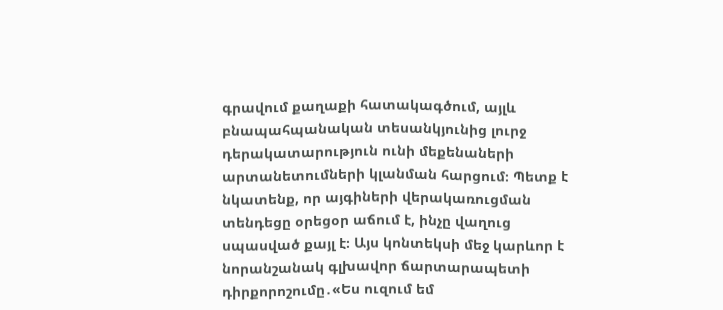գրավում քաղաքի հատակագծում, այլև բնապահպանական տեսանկյունից լուրջ դերակատարություն ունի մեքենաների արտանետումների կլանման հարցում։ Պետք է նկատենք, որ այգիների վերակառուցման տենդեցը օրեցօր աճում է, ինչը վաղուց սպասված քայլ է։ Այս կոնտեկսի մեջ կարևոր է նորանշանակ գլխավոր ճարտարապետի դիրքորոշումը․«Ես ուզում եմ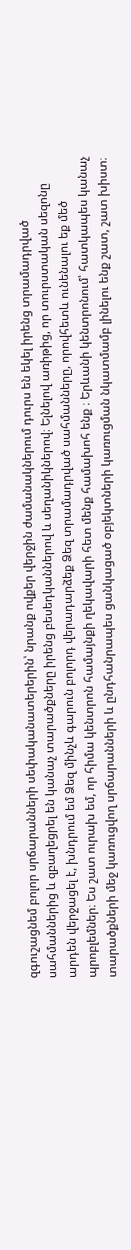զգուշացնեմ բոլոր սրճարանների սեփականատերերին՝ նրանք ովքեր վերջին ժամանակներում դուրս են եկել իրենց տրամադրված սահմաններից և զբաղեցրել են կանաչ տարածքները իրենց բեսեդկաններով և սեղանիկներով։ Ելնելով առիթից, որ տուրստական սեզոնը արդեն վերջացել է, խնդրում եմ Ձեզ մինչև գարուն բոլորդ վերադարձեք Ձեզ տրամադրված սահմանները, որովհետև ունենալու եք մեծ պրոբլեմներ։ Ես շատ ուրախ եմ, որ հիմա կենտրոն համայնքի ղեկավարի հետ մենք համախոհ ենք ։ Երևանի կենտրոնում՝ հատկապես կանաչ տարածքների մեջ կառուցվող սրճարանների և ընդհանրապես ցանկացած օբյեկտների կառուցման նկատմամբ լինելու ենք շատ, շատ խիստ։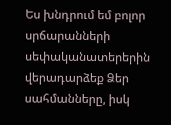Ես խնդրում եմ բոլոր սրճարանների սեփականատերերին վերադարձեք Ձեր սահմանները, իսկ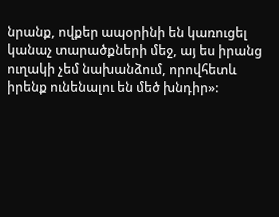նրանք, ովքեր ապօրինի են կառուցել կանաչ տարածքների մեջ, այ ես իրանց ուղակի չեմ նախանձում, որովհետև իրենք ունենալու են մեծ խնդիր»: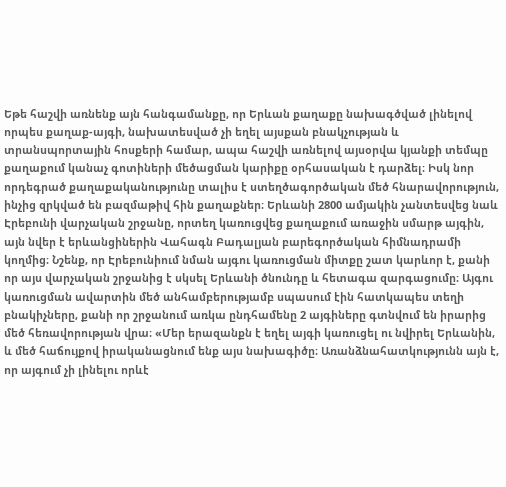Եթե հաշվի առնենք այն հանգամանքը, որ Երևան քաղաքը նախագծված լինելով որպես քաղաք-այգի, նախատեսված չի եղել այսքան բնակչության և տրանսպորտային հոսքերի համար, ապա հաշվի առնելով այսօրվա կյանքի տեմպը քաղաքում կանաչ գոտիների մեծացման կարիքը օրհասական է դարձել։ Իսկ նոր որդեգրած քաղաքականությունը տալիս է ստեղծագործական մեծ հնարավորություն, ինչից զրկված են բազմաթիվ հին քաղաքներ։ Երևանի 2800 ամյակին չանտեսվեց նաև Էրեբունի վարչական շրջանը, որտեղ կառուցվեց քաղաքում առաջին սմարթ այգին, այն նվեր է երևանցիներին Վահագն Բադալյան բարեգործական հիմնադրամի կողմից։ Նշենք, որ Էրեբունիում նման այգու կառուցման միտքը շատ կարևոր է, քանի որ այս վարչական շրջանից է սկսել Երևանի ծնունդը և հետագա զարգացումը։ Այգու կառուցման ավարտին մեծ անհամբերությամբ սպասում էին հատկապես տեղի բնակիչները, քանի որ շրջանում առկա ընդհամենը 2 այգիները գտնվում են իրարից մեծ հեռավորության վրա։ «Մեր երազանքն է եղել այգի կառուցել ու նվիրել Երևանին, և մեծ հաճույքով իրականացնում ենք այս նախագիծը։ Առանձնահատկությունն այն է, որ այգում չի լինելու որևէ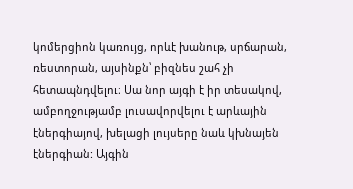կոմերցիոն կառույց, որևէ խանութ, սրճարան, ռեստորան, այսինքն՝ բիզնես շահ չի հետապնդվելու։ Սա նոր այգի է իր տեսակով, ամբողջությամբ լուսավորվելու է արևային էներգիայով, խելացի լույսերը նաև կխնայեն էներգիան: Այգին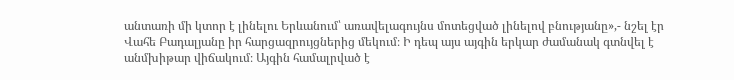անտառի մի կտոր է լինելու Երևանում՝ առավելագույնս մոտեցված լինելով բնությանը»,- նշել էր Վահե Բադալյանը իր հարցազրույցներից մեկում։ Ի դեպ այս այգին երկար ժամանակ գտնվել է անմխիթար վիճակում։ Այգին համալրված է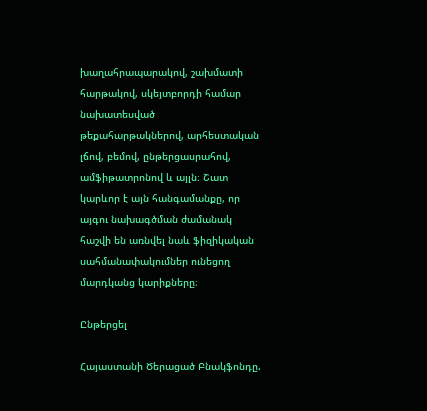խաղահրապարակով, շախմատի հարթակով, սկեյտբորդի համար նախատեսված թեքահարթակներով, արհեստական լճով, բեմով, ընթերցասրահով, ամֆիթատրոնով և այլն։ Շատ կարևոր է այն հանգամանքը, որ այգու նախագծման ժամանակ հաշվի են առնվել նաև ֆիզիկական սահմանափակումներ ունեցող մարդկանց կարիքները։

Ընթերցել

Հայաստանի Ծերացած Բնակֆոնդը.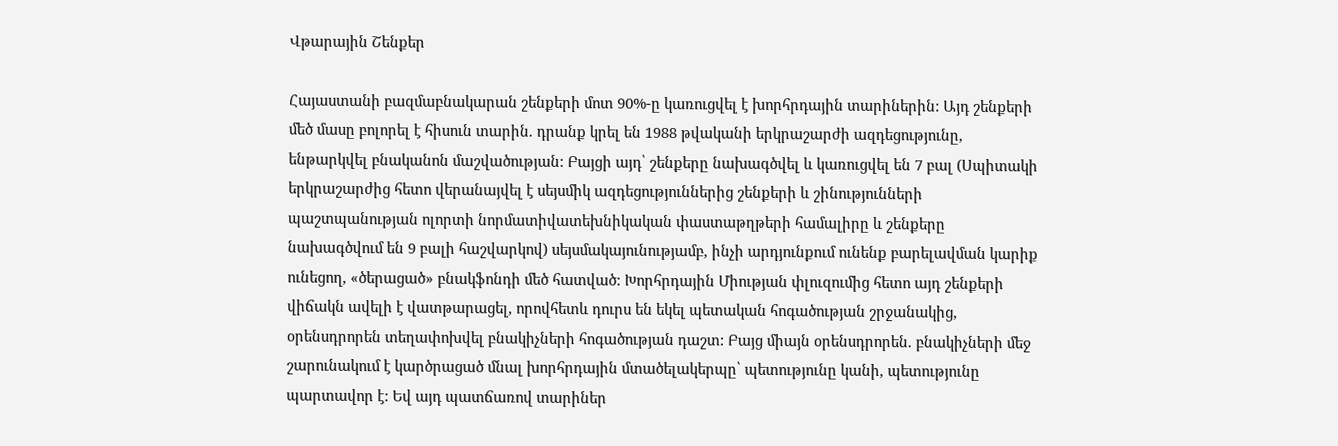Վթարային Շենքեր

Հայաստանի բազմաբնակարան շենքերի մոտ 90%-ը կառուցվել է խորհրդային տարիներին: Այդ շենքերի մեծ մասը բոլորել է հիսուն տարին. դրանք կրել են 1988 թվականի երկրաշարժի ազդեցությունը, ենթարկվել բնականոն մաշվածության: Բայցի այդ՝ շենքերը նախագծվել և կառուցվել են 7 բալ (Սպիտակի երկրաշարժից հետո վերանայվել է սեյսմիկ ազդեցություններից շենքերի և շինությունների պաշտպանության ոլորտի նորմատիվատեխնիկական փաստաթղթերի համալիրը և շենքերը նախագծվում են 9 բալի հաշվարկով) սեյսմակայունությամբ, ինչի արդյունքում ունենք բարելավման կարիք ունեցող, «ծերացած» բնակֆոնդի մեծ հատված: Խորհրդային Միության փլուզումից հետո այդ շենքերի վիճակն ավելի է վատթարացել, որովհետև դուրս են եկել պետական հոգածության շրջանակից, օրենսդրորեն տեղափոխվել բնակիչների հոգածության դաշտ: Բայց միայն օրենսդրորեն. բնակիչների մեջ շարունակում է կարծրացած մնալ խորհրդային մտածելակերպը՝ պետությունը կանի, պետությունը պարտավոր է: Եվ այդ պատճառով տարիներ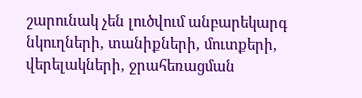շարունակ չեն լուծվում անբարեկարգ նկուղների, տանիքների, մուտքերի, վերելակների, ջրահեռացման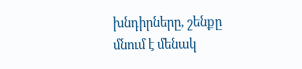խնդիրները, շենքը մնում է մենակ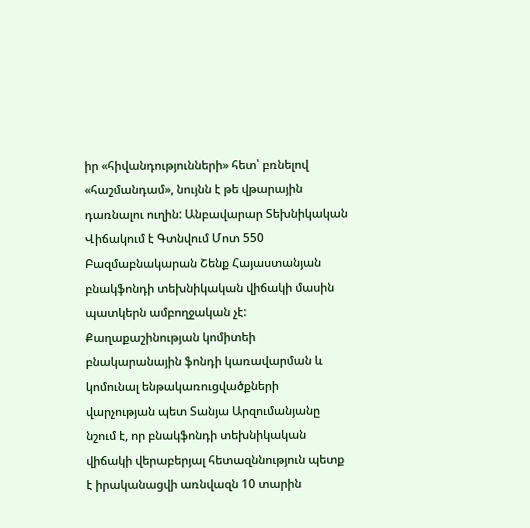իր «հիվանդությունների» հետ՝ բռնելով «հաշմանդամ», նույնն է թե վթարային դառնալու ուղին: Անբավարար Տեխնիկական Վիճակում է Գտնվում Մոտ 550 Բազմաբնակարան Շենք Հայաստանյան բնակֆոնդի տեխնիկական վիճակի մասին պատկերն ամբողջական չէ: Քաղաքաշինության կոմիտեի բնակարանային ֆոնդի կառավարման և կոմունալ ենթակառուցվածքների վարչության պետ Տանյա Արզումանյանը նշում է, որ բնակֆոնդի տեխնիկական վիճակի վերաբերյալ հետազննություն պետք է իրականացվի առնվազն 10 տարին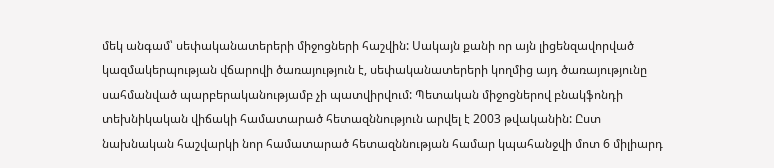մեկ անգամ՝ սեփականատերերի միջոցների հաշվին: Սակայն քանի որ այն լիցենզավորված կազմակերպության վճարովի ծառայություն է, սեփականատերերի կողմից այդ ծառայությունը սահմանված պարբերականությամբ չի պատվիրվում: Պետական միջոցներով բնակֆոնդի տեխնիկական վիճակի համատարած հետազննություն արվել է 2003 թվականին: Ըստ նախնական հաշվարկի նոր համատարած հետազննության համար կպահանջվի մոտ 6 միլիարդ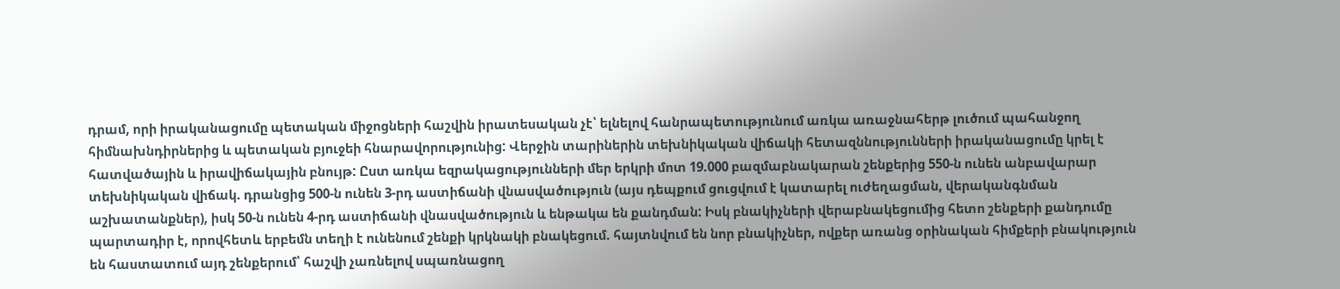դրամ, որի իրականացումը պետական միջոցների հաշվին իրատեսական չէ՝ ելնելով հանրապետությունում առկա առաջնահերթ լուծում պահանջող հիմնախնդիրներից և պետական բյուջեի հնարավորությունից: Վերջին տարիներին տեխնիկական վիճակի հետազննությունների իրականացումը կրել է հատվածային և իրավիճակային բնույթ: Ըստ առկա եզրակացությունների մեր երկրի մոտ 19.000 բազմաբնակարան շենքերից 550-ն ունեն անբավարար տեխնիկական վիճակ. դրանցից 500-ն ունեն 3-րդ աստիճանի վնասվածություն (այս դեպքում ցուցվում է կատարել ուժեղացման, վերականգնման աշխատանքներ), իսկ 50-ն ունեն 4-րդ աստիճանի վնասվածություն և ենթակա են քանդման: Իսկ բնակիչների վերաբնակեցումից հետո շենքերի քանդումը պարտադիր է, որովհետև երբեմն տեղի է ունենում շենքի կրկնակի բնակեցում. հայտնվում են նոր բնակիչներ, ովքեր առանց օրինական հիմքերի բնակություն են հաստատում այդ շենքերում՝ հաշվի չառնելով սպառնացող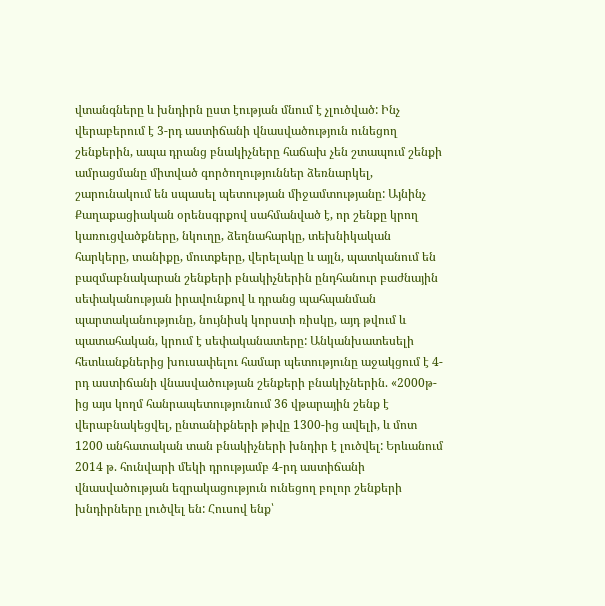վտանգները և խնդիրն ըստ էության մնում է չլուծված: Ինչ վերաբերում է 3-րդ աստիճանի վնասվածություն ունեցող շենքերին, ապա դրանց բնակիչները հաճախ չեն շտապում շենքի ամրացմանը միտված գործողություններ ձեռնարկել, շարունակում են սպասել պետության միջամտությանը: Այնինչ Քաղաքացիական օրենսգրքով սահմանված է, որ շենքը կրող կառուցվածքները, նկուղը, ձեղնահարկը, տեխնիկական հարկերը, տանիքը, մուտքերը, վերելակը և այլն, պատկանում են բազմաբնակարան շենքերի բնակիչներին ընդհանուր բաժնային սեփականության իրավունքով և դրանց պահպանման պարտականությունը, նույնիսկ կորստի ռիսկը, այդ թվում և պատահական, կրում է սեփականատերը: Անկանխատեսելի հետևանքներից խուսափելու համար պետությունը աջակցում է 4-րդ աստիճանի վնասվածության շենքերի բնակիչներին. «2000թ-ից այս կողմ հանրապետությունում 36 վթարային շենք է վերաբնակեցվել, ընտանիքների թիվը 1300-ից ավելի, և մոտ 1200 անհատական տան բնակիչների խնդիր է լուծվել: Երևանում 2014 թ. հունվարի մեկի դրությամբ 4-րդ աստիճանի վնասվածության եզրակացություն ունեցող բոլոր շենքերի խնդիրները լուծվել են: Հուսով ենք՝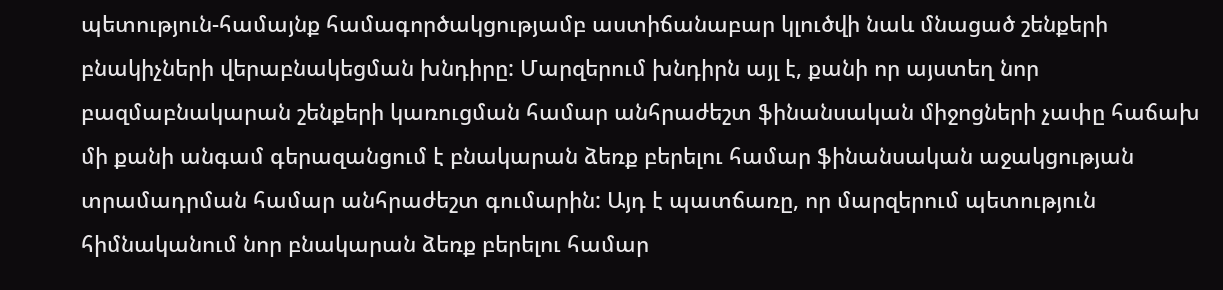պետություն-համայնք համագործակցությամբ աստիճանաբար կլուծվի նաև մնացած շենքերի բնակիչների վերաբնակեցման խնդիրը: Մարզերում խնդիրն այլ է, քանի որ այստեղ նոր բազմաբնակարան շենքերի կառուցման համար անհրաժեշտ ֆինանսական միջոցների չափը հաճախ մի քանի անգամ գերազանցում է բնակարան ձեռք բերելու համար ֆինանսական աջակցության տրամադրման համար անհրաժեշտ գումարին: Այդ է պատճառը, որ մարզերում պետություն հիմնականում նոր բնակարան ձեռք բերելու համար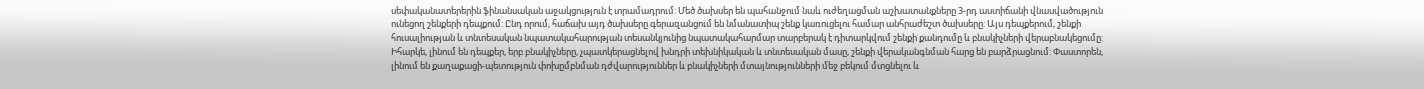սեփականատերերին ֆինանսական աջակցություն է տրամադրում: Մեծ ծախսեր են պահանջում նաև ուժեղացման աշխատանքները 3-րդ աստիճանի վնասվածություն ունեցող շենքերի դեպքում: Ընդ որում, հաճախ այդ ծախսերը գերազանցում են նմանատիպ շենք կառուցելու համար անհրաժեշտ ծախսերը: Այս դեպքերում, շենքի հուսալիության և տնտեսական նպատակահարության տեսանկյունից նպատակահարմար տարբերակ է դիտարկվում շենքի քանդումը և բնակիչների վերաբնակեցումը: Իհարկե, լինում են դեպքեր, երբ բնակիչները, չպատկերացնելով խնդրի տեխնիկական և տնտեսական մասը, շենքի վերականգնման հարց են բարձրացնում: Փաստորեն, լինում են քաղաքացի-պետություն փոխըմբնման դժվարություններ և բնակիչների մտայնությունների մեջ բեկում մտցնելու և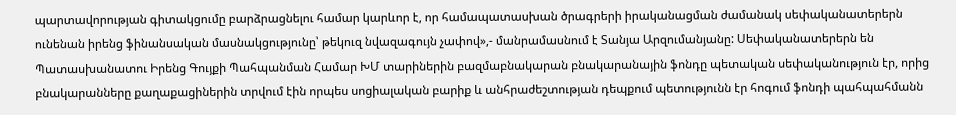պարտավորության գիտակցումը բարձրացնելու համար կարևոր է, որ համապատասխան ծրագրերի իրականացման ժամանակ սեփականատերերն ունենան իրենց ֆինանսական մասնակցությունը՝ թեկուզ նվազագույն չափով»,- մանրամասնում է Տանյա Արզումանյանը: Սեփականատերերն են Պատասխանատու Իրենց Գույքի Պահպանման Համար ԽՄ տարիներին բազմաբնակարան բնակարանային ֆոնդը պետական սեփականություն էր, որից բնակարանները քաղաքացիներին տրվում էին որպես սոցիալական բարիք և անհրաժեշտության դեպքում պետությունն էր հոգում ֆոնդի պահպահմանն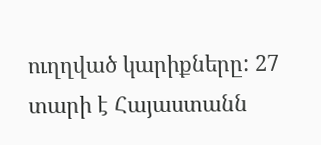ուղղված կարիքները: 27 տարի է Հայաստանն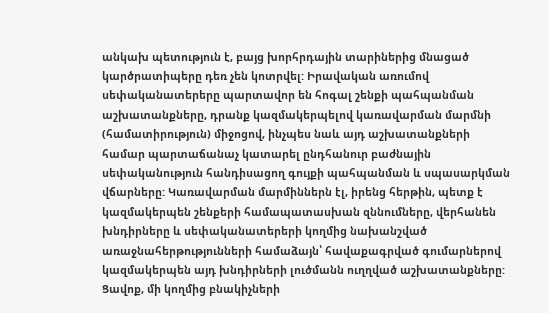անկախ պետություն է, բայց խորհրդային տարիներից մնացած կարծրատիպերը դեռ չեն կոտրվել: Իրավական առումով սեփականատերերը պարտավոր են հոգալ շենքի պահպանման աշխատանքները, դրանք կազմակերպելով կառավարման մարմնի (համատիրություն) միջոցով, ինչպես նաև այդ աշխատանքների համար պարտաճանաչ կատարել ընդհանուր բաժնային սեփականություն հանդիսացող գույքի պահպանման և սպասարկման վճարները: Կառավարման մարմիններն էլ, իրենց հերթին, պետք է կազմակերպեն շենքերի համապատասխան զննումները, վերհանեն խնդիրները և սեփականատերերի կողմից նախանշված առաջնահերթությունների համաձայն՝ հավաքագրված գումարներով կազմակերպեն այդ խնդիրների լուծմանն ուղղված աշխատանքները: Ցավոք, մի կողմից բնակիչների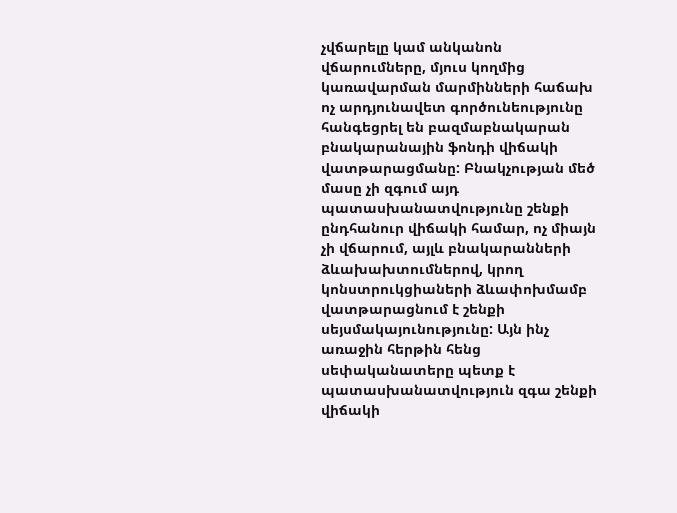չվճարելը կամ անկանոն վճարումները, մյուս կողմից կառավարման մարմինների հաճախ ոչ արդյունավետ գործունեությունը հանգեցրել են բազմաբնակարան բնակարանային ֆոնդի վիճակի վատթարացմանը: Բնակչության մեծ մասը չի զգում այդ պատասխանատվությունը շենքի ընդհանուր վիճակի համար, ոչ միայն չի վճարում, այլև բնակարանների ձևախախտումներով, կրող կոնստրուկցիաների ձևափոխմամբ վատթարացնում է շենքի սեյսմակայունությունը: Այն ինչ առաջին հերթին հենց սեփականատերը պետք է պատասխանատվություն զգա շենքի վիճակի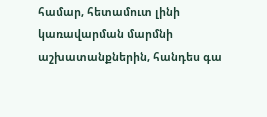համար, հետամուտ լինի կառավարման մարմնի աշխատանքներին, հանդես գա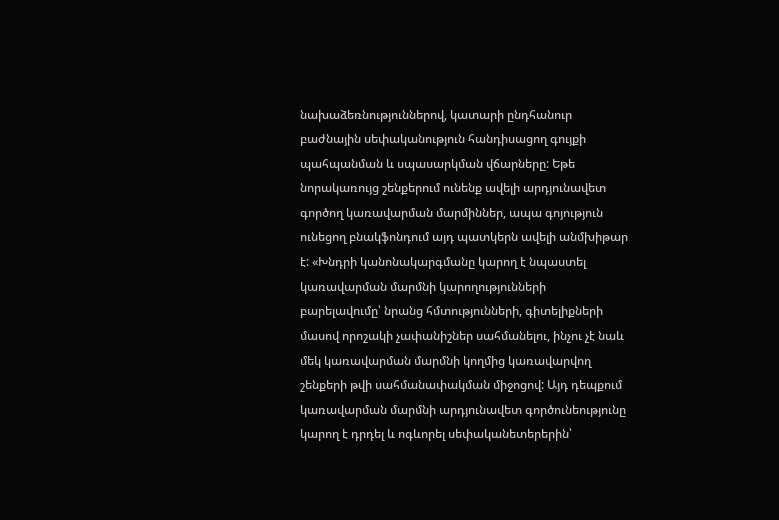նախաձեռնություններով, կատարի ընդհանուր բաժնային սեփականություն հանդիսացող գույքի պահպանման և սպասարկման վճարները: Եթե նորակառույց շենքերում ունենք ավելի արդյունավետ գործող կառավարման մարմիններ, ապա գոյություն ունեցող բնակֆոնդում այդ պատկերն ավելի անմխիթար է: «Խնդրի կանոնակարգմանը կարող է նպաստել կառավարման մարմնի կարողությունների բարելավումը՝ նրանց հմտությունների, գիտելիքների մասով որոշակի չափանիշներ սահմանելու, ինչու չէ նաև մեկ կառավարման մարմնի կողմից կառավարվող շենքերի թվի սահմանափակման միջոցով: Այդ դեպքում կառավարման մարմնի արդյունավետ գործունեությունը կարող է դրդել և ոգևորել սեփականետերերին՝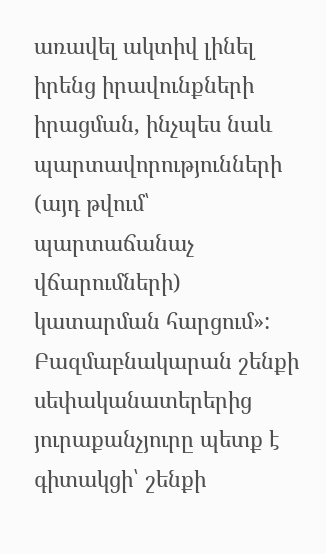առավել ակտիվ լինել իրենց իրավունքների իրացման, ինչպես նաև պարտավորությունների (այդ թվում՝ պարտաճանաչ վճարումների) կատարման հարցում»: Բազմաբնակարան շենքի սեփականատերերից յուրաքանչյուրը պետք է գիտակցի՝ շենքի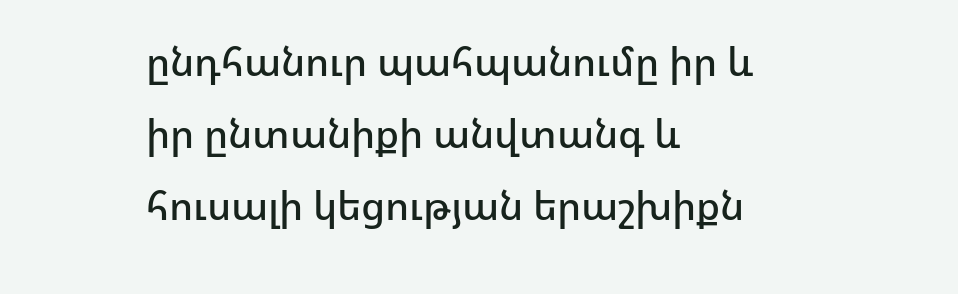ընդհանուր պահպանումը իր և իր ընտանիքի անվտանգ և հուսալի կեցության երաշխիքն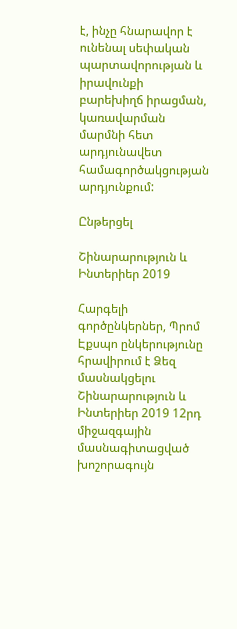է, ինչը հնարավոր է ունենալ սեփական պարտավորության և իրավունքի բարեխիղճ իրացման, կառավարման մարմնի հետ արդյունավետ համագործակցության արդյունքում:

Ընթերցել

Շինարարություն և Ինտերիեր 2019

Հարգելի գործընկերներ, Պրոմ Էքսպո ընկերությունը հրավիրում է Ձեզ մասնակցելու Շինարարություն և Ինտերիեր 2019 12րդ միջազգային մասնագիտացված խոշորագույն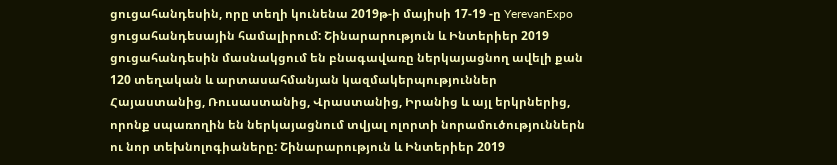ցուցահանդեսին, որը տեղի կունենա 2019թ-ի մայիսի 17-19 -ը YerevanExpo ցուցահանդեսային համալիրում: Շինարարություն և Ինտերիեր 2019 ցուցահանդեսին մասնակցում են բնագավառը ներկայացնող ավելի քան 120 տեղական և արտասահմանյան կազմակերպություններ Հայաստանից, Ռուսաստանից, Վրաստանից, Իրանից և այլ երկրներից, որոնք սպառողին են ներկայացնում տվյալ ոլորտի նորամուծություններն ու նոր տեխնոլոգիաները: Շինարարություն և Ինտերիեր 2019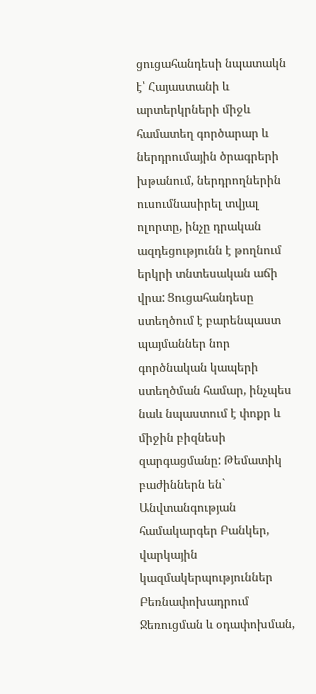ցուցահանդեսի նպատակն է՝ Հայաստանի և արտերկրների միջև համատեղ գործարար և ներդրումային ծրագրերի խթանում, ներդրողներին ուսումնասիրել տվյալ ոլորտը, ինչը դրական ազդեցությունն է թողնում երկրի տնտեսական աճի վրա: Ցուցահանդեսը ստեղծում է բարենպաստ պայմաններ նոր գործնական կապերի ստեղծման համար, ինչպես նաև նպաստում է փոքր և միջին բիզնեսի զարգացմանը: Թեմատիկ բաժիններն են` Անվտանգության համակարգեր Բանկեր, վարկային կազմակերպություններ Բեռնափոխադրում Ջեռուցման և օդափոխման,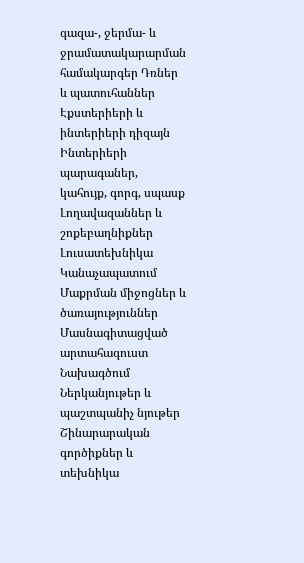գազա-, ջերմա- և ջրամատակարարման համակարգեր Դռներ և պատուհաններ Էքստերիերի և ինտերիերի դիզայն Ինտերիերի պարագաներ, կահույք, գորգ, սպասք Լողավազաններ և շոքեբաղնիքներ Լուսատեխնիկա Կանաչապատում Մաքրման միջոցներ և ծառայություններ Մասնագիտացված արտահագուստ Նախագծում Ներկանյութեր և պաշտպանիչ նյութեր Շինարարական գործիքներ և տեխնիկա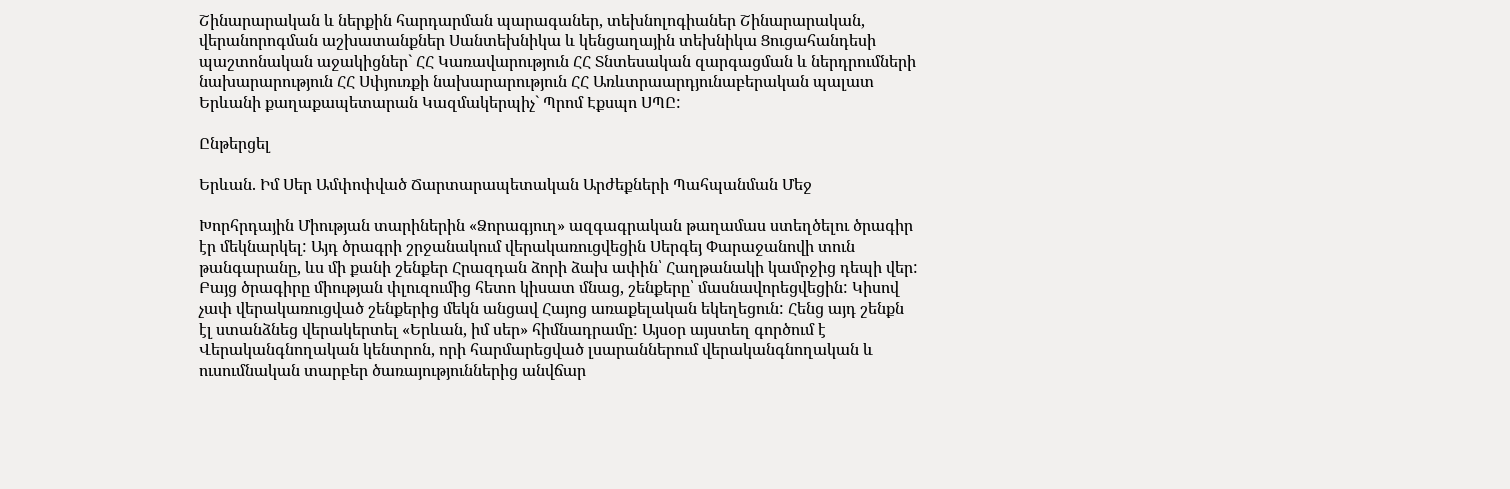Շինարարական և ներքին հարդարման պարագաներ, տեխնոլոգիաներ Շինարարական, վերանորոգման աշխատանքներ Սանտեխնիկա և կենցաղային տեխնիկա Ցուցահանդեսի պաշտոնական աջակիցներ` ՀՀ Կառավարություն ՀՀ Տնտեսական զարգացման և ներդրումների նախարարություն ՀՀ Սփյուռքի նախարարություն ՀՀ Առևտրաարդյունաբերական պալատ Երևանի քաղաքապետարան Կազմակերպիչ` Պրոմ Էքսպո ՍՊԸ:

Ընթերցել

Երևան. Իմ Սեր Ամփոփված Ճարտարապետական Արժեքների Պահպանման Մեջ

Խորհրդային Միության տարիներին «Ձորագյուղ» ազգագրական թաղամաս ստեղծելու ծրագիր էր մեկնարկել: Այդ ծրագրի շրջանակում վերակառուցվեցին Սերգեյ Փարաջանովի տուն թանգարանը, ևս մի քանի շենքեր Հրազդան ձորի ձախ ափին՝ Հաղթանակի կամրջից դեպի վեր: Բայց ծրագիրը միության փլուզումից հետո կիսատ մնաց, շենքերը՝ մասնավորեցվեցին: Կիսով չափ վերակառուցված շենքերից մեկն անցավ Հայոց առաքելական եկեղեցուն: Հենց այդ շենքն էլ ստանձնեց վերակերտել «Երևան, իմ սեր» հիմնադրամը: Այսօր այստեղ գործում է Վերականգնողական կենտրոն, որի հարմարեցված լսարաններում վերականգնողական և ուսումնական տարբեր ծառայություններից անվճար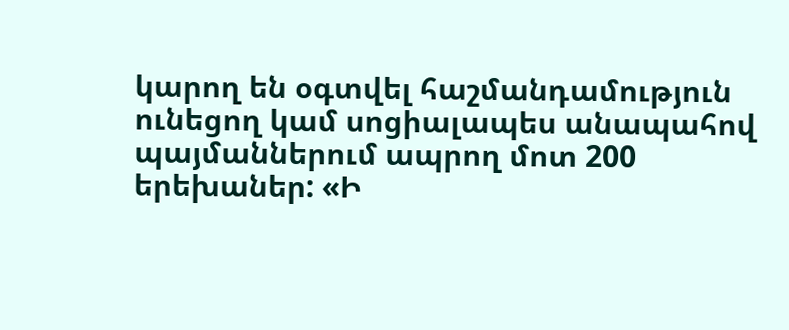կարող են օգտվել հաշմանդամություն ունեցող կամ սոցիալապես անապահով պայմաններում ապրող մոտ 200 երեխաներ: «Ի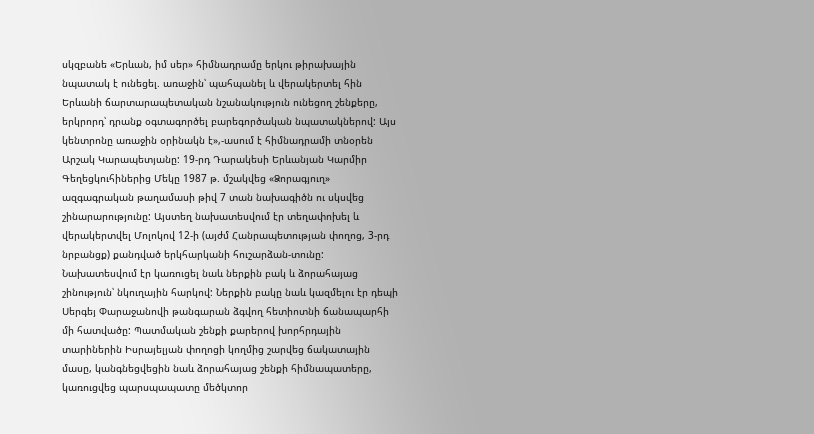սկզբանե «Երևան, իմ սեր» հիմնադրամը երկու թիրախային նպատակ է ունեցել. առաջին՝ պահպանել և վերակերտել հին Երևանի ճարտարապետական նշանակություն ունեցող շենքերը, երկրորդ՝ դրանք օգտագործել բարեգործական նպատակներով: Այս կենտրոնը առաջին օրինակն է»,-ասում է հիմնադրամի տնօրեն Արշակ Կարապետյանը: 19-րդ Դարակեսի Երևանյան Կարմիր Գեղեցկուհիներից Մեկը 1987 թ. մշակվեց «Ձորագյուղ» ազգագրական թաղամասի թիվ 7 տան նախագիծն ու սկսվեց շինարարությունը: Այստեղ նախատեսվում էր տեղափոխել և վերակերտվել Մոլոկով 12-ի (այժմ Հանրապետության փողոց, 3-րդ նրբանցք) քանդված երկհարկանի հուշարձան-տունը: Նախատեսվում էր կառուցել նաև ներքին բակ և ձորահայաց շինություն՝ նկուղային հարկով: Ներքին բակը նաև կազմելու էր դեպի Սերգեյ Փարաջանովի թանգարան ձգվող հետիոտնի ճանապարհի մի հատվածը: Պատմական շենքի քարերով խորհրդային տարիներին Իսրայելյան փողոցի կողմից շարվեց ճակատային մասը, կանգնեցվեցին նաև ձորահայաց շենքի հիմնապատերը, կառուցվեց պարսպապատը մեծկտոր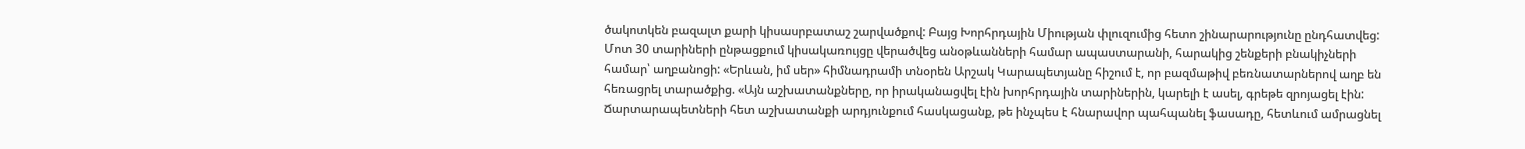ծակոտկեն բազալտ քարի կիսասրբատաշ շարվածքով: Բայց Խորհրդային Միության փլուզումից հետո շինարարությունը ընդհատվեց: Մոտ 30 տարիների ընթացքում կիսակառույցը վերածվեց անօթևանների համար ապաստարանի, հարակից շենքերի բնակիչների համար՝ աղբանոցի: «Երևան, իմ սեր» հիմնադրամի տնօրեն Արշակ Կարապետյանը հիշում է, որ բազմաթիվ բեռնատարներով աղբ են հեռացրել տարածքից. «Այն աշխատանքները, որ իրականացվել էին խորհրդային տարիներին, կարելի է ասել, գրեթե զրոյացել էին: Ճարտարապետների հետ աշխատանքի արդյունքում հասկացանք, թե ինչպես է հնարավոր պահպանել ֆասադը, հետևում ամրացնել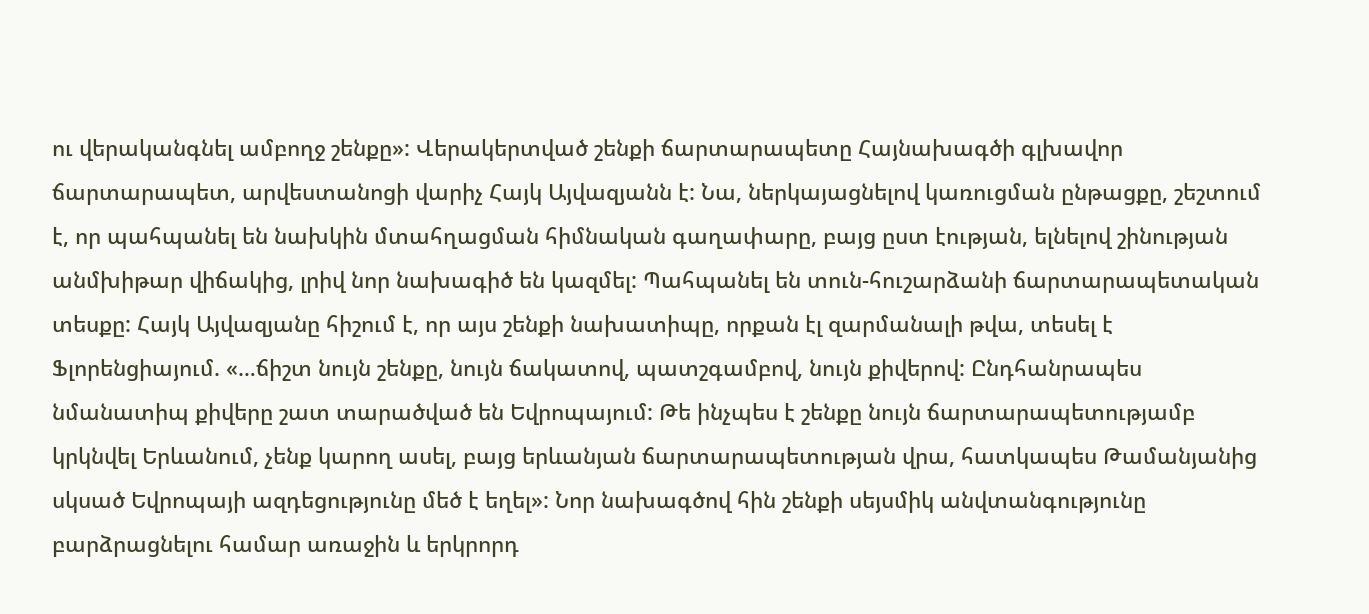ու վերականգնել ամբողջ շենքը»: Վերակերտված շենքի ճարտարապետը Հայնախագծի գլխավոր ճարտարապետ, արվեստանոցի վարիչ Հայկ Այվազյանն է: Նա, ներկայացնելով կառուցման ընթացքը, շեշտում է, որ պահպանել են նախկին մտահղացման հիմնական գաղափարը, բայց ըստ էության, ելնելով շինության անմխիթար վիճակից, լրիվ նոր նախագիծ են կազմել: Պահպանել են տուն-հուշարձանի ճարտարապետական տեսքը: Հայկ Այվազյանը հիշում է, որ այս շենքի նախատիպը, որքան էլ զարմանալի թվա, տեսել է Ֆլորենցիայում. «…ճիշտ նույն շենքը, նույն ճակատով, պատշգամբով, նույն քիվերով: Ընդհանրապես նմանատիպ քիվերը շատ տարածված են Եվրոպայում: Թե ինչպես է շենքը նույն ճարտարապետությամբ կրկնվել Երևանում, չենք կարող ասել, բայց երևանյան ճարտարապետության վրա, հատկապես Թամանյանից սկսած Եվրոպայի ազդեցությունը մեծ է եղել»: Նոր նախագծով հին շենքի սեյսմիկ անվտանգությունը բարձրացնելու համար առաջին և երկրորդ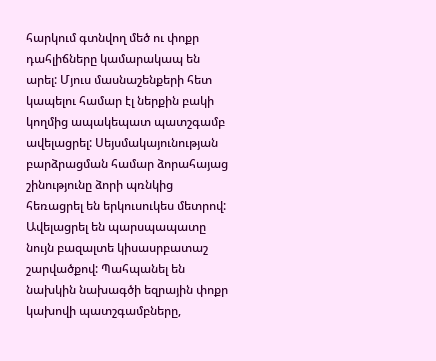հարկում գտնվող մեծ ու փոքր դահլիճները կամարակապ են արել: Մյուս մասնաշենքերի հետ կապելու համար էլ ներքին բակի կողմից ապակեպատ պատշգամբ ավելացրել: Սեյսմակայունության բարձրացման համար ձորահայաց շինությունը ձորի պռնկից հեռացրել են երկուսուկես մետրով: Ավելացրել են պարսպապատը նույն բազալտե կիսասրբատաշ շարվածքով: Պահպանել են նախկին նախագծի եզրային փոքր կախովի պատշգամբները,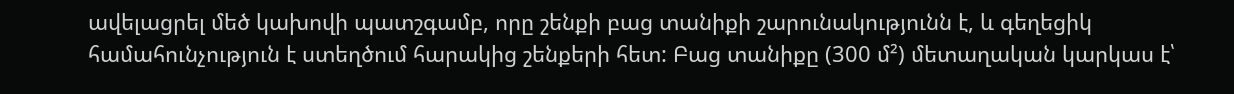ավելացրել մեծ կախովի պատշգամբ, որը շենքի բաց տանիքի շարունակությունն է, և գեղեցիկ համահունչություն է ստեղծում հարակից շենքերի հետ: Բաց տանիքը (300 մ²) մետաղական կարկաս է՝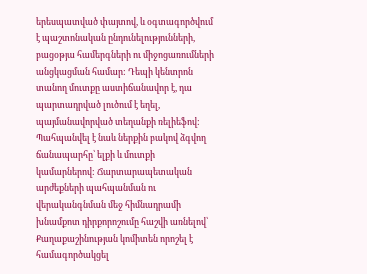երեսպատված փայտով, և օգտագործվում է պաշտոնական ընդունելությունների, բացօթյա համերգների ու միջոցառումների անցկացման համար: Դեպի կենտրոն տանող մուտքը աստիճանավոր է, դա պարտադրված լուծում է եղել, պայմանավորված տեղանքի ռելիեֆով: Պահպանվել է նաև ներքին բակով ձգվող ճանապարհը՝ ելքի և մուտքի կամարներով: Ճարտարապետական արժեքների պահպանման ու վերականգնման մեջ հիմնադրամի խնամքոտ դիրքորոշումը հաշվի առնելով՝ Քաղաքաշինության կոմիտեն որոշել է համագործակցել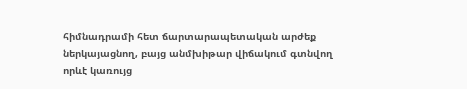հիմնադրամի հետ ճարտարապետական արժեք ներկայացնող, բայց անմխիթար վիճակում գտնվող որևէ կառույց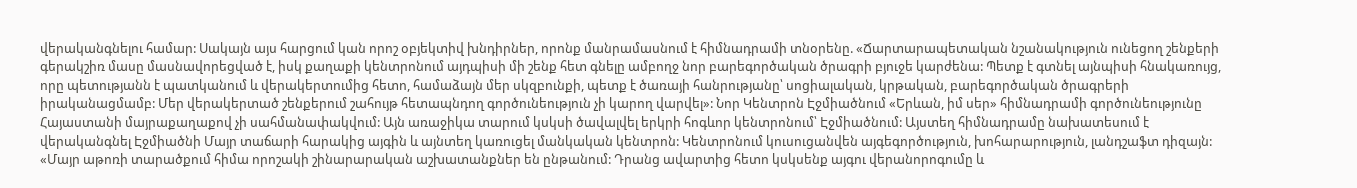վերականգնելու համար: Սակայն այս հարցում կան որոշ օբյեկտիվ խնդիրներ, որոնք մանրամասնում է հիմնադրամի տնօրենը. «Ճարտարապետական նշանակություն ունեցող շենքերի գերակշիռ մասը մասնավորեցված է, իսկ քաղաքի կենտրոնում այդպիսի մի շենք հետ գնելը ամբողջ նոր բարեգործական ծրագրի բյուջե կարժենա: Պետք է գտնել այնպիսի հնակառույց, որը պետությանն է պատկանում և վերակերտումից հետո, համաձայն մեր սկզբունքի, պետք է ծառայի հանրությանը՝ սոցիալական, կրթական, բարեգործական ծրագրերի իրականացմամբ: Մեր վերակերտած շենքերում շահույթ հետապնդող գործունեություն չի կարող վարվել»: Նոր Կենտրոն Էջմիածնում «Երևան, իմ սեր» հիմնադրամի գործունեությունը Հայաստանի մայրաքաղաքով չի սահմանափակվում: Այն առաջիկա տարում կսկսի ծավալվել երկրի հոգևոր կենտրոնում՝ Էջմիածնում: Այստեղ հիմնադրամը նախատեսում է վերականգնել Էջմիածնի Մայր տաճարի հարակից այգին և այնտեղ կառուցել մանկական կենտրոն: Կենտրոնում կուսուցանվեն այգեգործություն, խոհարարություն, լանդշաֆտ դիզայն: «Մայր աթոռի տարածքում հիմա որոշակի շինարարական աշխատանքներ են ընթանում: Դրանց ավարտից հետո կսկսենք այգու վերանորոգումը և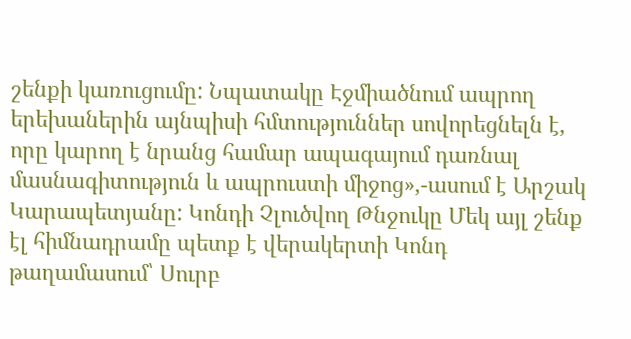շենքի կառուցումը: Նպատակը Էջմիածնում ապրող երեխաներին այնպիսի հմտություններ սովորեցնելն է, որը կարող է նրանց համար ապագայում դառնալ մասնագիտություն և ապրուստի միջոց»,-ասում է Արշակ Կարապետյանը: Կոնդի Չլուծվող Թնջուկը Մեկ այլ շենք էլ հիմնադրամը պետք է վերակերտի Կոնդ թաղամասում՝ Սուրբ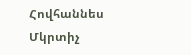Հովհաննես Մկրտիչ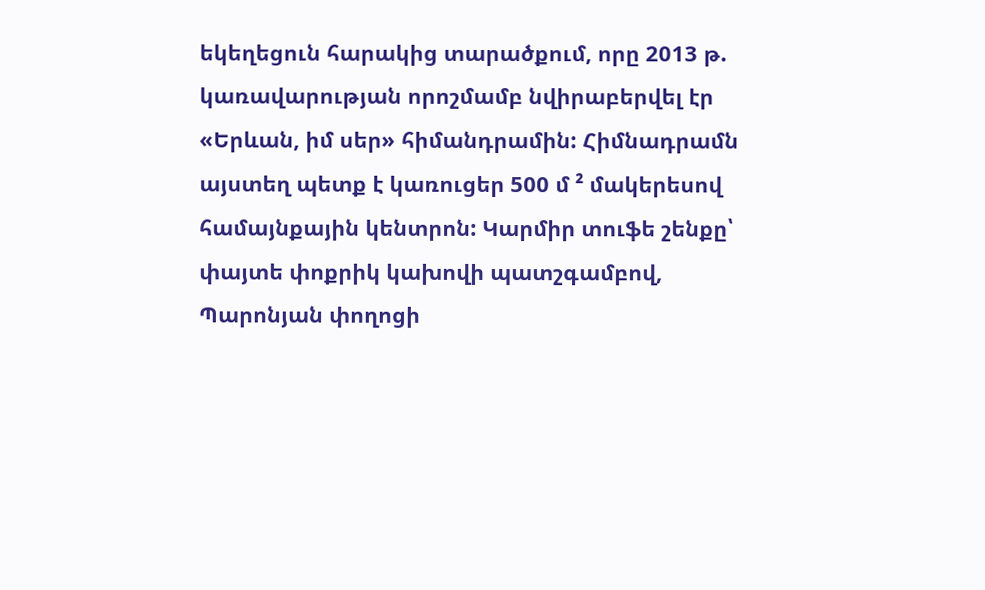եկեղեցուն հարակից տարածքում, որը 2013 թ. կառավարության որոշմամբ նվիրաբերվել էր «Երևան, իմ սեր» հիմանդրամին: Հիմնադրամն այստեղ պետք է կառուցեր 500 մ ² մակերեսով համայնքային կենտրոն: Կարմիր տուֆե շենքը՝ փայտե փոքրիկ կախովի պատշգամբով, Պարոնյան փողոցի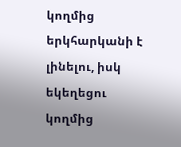կողմից երկհարկանի է լինելու, իսկ եկեղեցու կողմից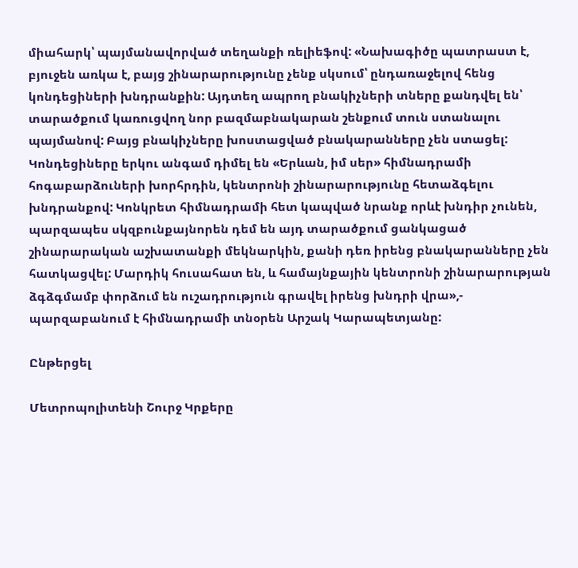միահարկ՝ պայմանավորված տեղանքի ռելիեֆով: «Նախագիծը պատրաստ է, բյուջեն առկա է, բայց շինարարությունը չենք սկսում՝ ընդառաջելով հենց կոնդեցիների խնդրանքին: Այդտեղ ապրող բնակիչների տները քանդվել են՝ տարածքում կառուցվող նոր բազմաբնակարան շենքում տուն ստանալու պայմանով: Բայց բնակիչները խոստացված բնակարանները չեն ստացել: Կոնդեցիները երկու անգամ դիմել են «Երևան, իմ սեր» հիմնադրամի հոգաբարձուների խորհրդին, կենտրոնի շինարարությունը հետաձգելու խնդրանքով: Կոնկրետ հիմնադրամի հետ կապված նրանք որևէ խնդիր չունեն, պարզապես սկզբունքայնորեն դեմ են այդ տարածքում ցանկացած շինարարական աշխատանքի մեկնարկին, քանի դեռ իրենց բնակարանները չեն հատկացվել: Մարդիկ հուսահատ են, և համայնքային կենտրոնի շինարարության ձգձգմամբ փորձում են ուշադրություն գրավել իրենց խնդրի վրա»,- պարզաբանում է հիմնադրամի տնօրեն Արշակ Կարապետյանը:

Ընթերցել

Մետրոպոլիտենի Շուրջ Կրքերը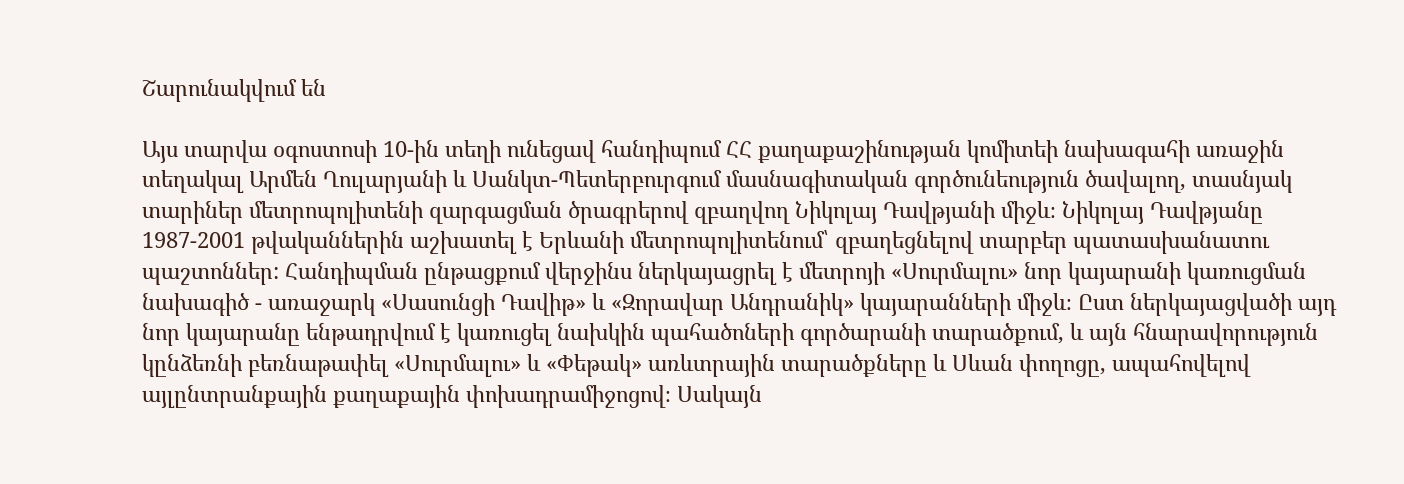Շարունակվում են

Այս տարվա օգոստոսի 10-ին տեղի ունեցավ հանդիպում ՀՀ քաղաքաշինության կոմիտեի նախագահի առաջին տեղակալ Արմեն Ղուլարյանի և Սանկտ-Պետերբուրգում մասնագիտական գործունեություն ծավալող, տասնյակ տարիներ մետրոպոլիտենի զարգացման ծրագրերով զբաղվող Նիկոլայ Դավթյանի միջև։ Նիկոլայ Դավթյանը 1987-2001 թվականներին աշխատել է Երևանի մետրոպոլիտենում՝ զբաղեցնելով տարբեր պատասխանատու պաշտոններ: Հանդիպման ընթացքում վերջինս ներկայացրել է մետրոյի «Սուրմալու» նոր կայարանի կառուցման նախագիծ - առաջարկ «Սասունցի Դավիթ» և «Զորավար Անդրանիկ» կայարանների միջև։ Ըստ ներկայացվածի այդ նոր կայարանը ենթադրվում է կառուցել նախկին պահածոների գործարանի տարածքում, և այն հնարավորություն կընձեռնի բեռնաթափել «Սուրմալու» և «Փեթակ» առևտրային տարածքները և Սևան փողոցը, ապահովելով այլընտրանքային քաղաքային փոխադրամիջոցով։ Սակայն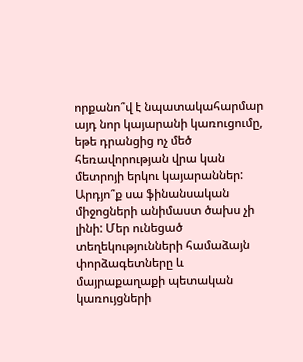որքանո՞վ է նպատակահարմար այդ նոր կայարանի կառուցումը, եթե դրանցից ոչ մեծ հեռավորության վրա կան մետրոյի երկու կայարաններ: Արդյո՞ք սա ֆինանսական միջոցների անիմաստ ծախս չի լինի: Մեր ունեցած տեղեկությունների համաձայն փորձագետները և մայրաքաղաքի պետական կառույցների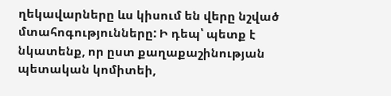ղեկավարները ևս կիսում են վերը նշված մտահոգությունները: Ի դեպ՝ պետք է նկատենք, որ ըստ քաղաքաշինության պետական կոմիտեի,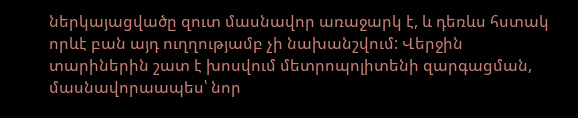ներկայացվածը զուտ մասնավոր առաջարկ է, և դեռևս հստակ որևէ բան այդ ուղղությամբ չի նախանշվում: Վերջին տարիներին շատ է խոսվում մետրոպոլիտենի զարգացման, մասնավորաապես՝ նոր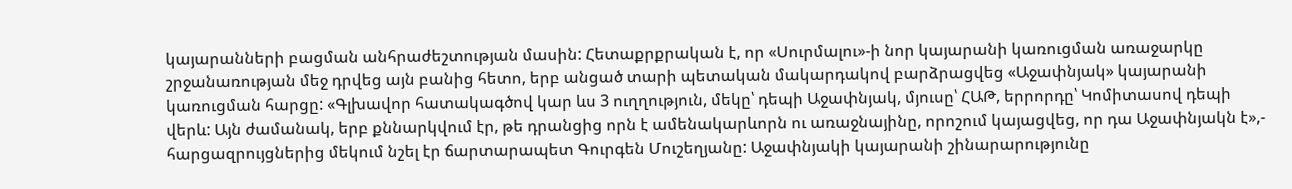կայարանների բացման անհրաժեշտության մասին: Հետաքրքրական է, որ «Սուրմալու»-ի նոր կայարանի կառուցման առաջարկը շրջանառության մեջ դրվեց այն բանից հետո, երբ անցած տարի պետական մակարդակով բարձրացվեց «Աջափնյակ» կայարանի կառուցման հարցը: «Գլխավոր հատակագծով կար ևս 3 ուղղություն, մեկը՝ դեպի Աջափնյակ, մյուսը՝ ՀԱԹ, երրորդը՝ Կոմիտասով դեպի վերև: Այն ժամանակ, երբ քննարկվում էր, թե դրանցից որն է ամենակարևորն ու առաջնայինը, որոշում կայացվեց, որ դա Աջափնյակն է»,- հարցազրույցներից մեկում նշել էր ճարտարապետ Գուրգեն Մուշեղյանը: Աջափնյակի կայարանի շինարարությունը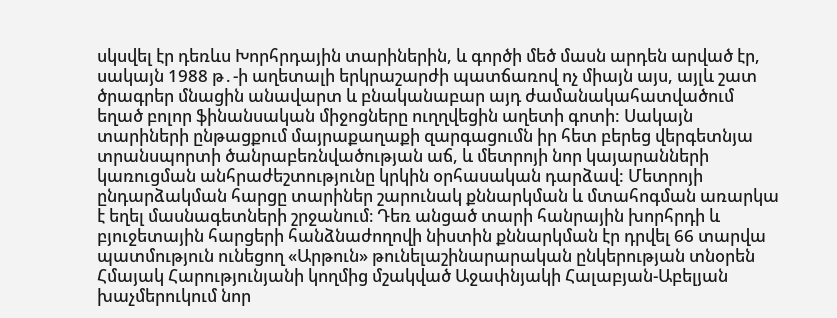սկսվել էր դեռևս Խորհրդային տարիներին, և գործի մեծ մասն արդեն արված էր, սակայն 1988 թ․-ի աղետալի երկրաշարժի պատճառով ոչ միայն այս, այլև շատ ծրագրեր մնացին անավարտ և բնականաբար այդ ժամանակահատվածում եղած բոլոր ֆինանսական միջոցները ուղղվեցին աղետի գոտի: Սակայն տարիների ընթացքում մայրաքաղաքի զարգացումն իր հետ բերեց վերգետնյա տրանսպորտի ծանրաբեռնվածության աճ, և մետրոյի նոր կայարանների կառուցման անհրաժեշտությունը կրկին օրհասական դարձավ: Մետրոյի ընդարձակման հարցը տարիներ շարունակ քննարկման և մտահոգման առարկա է եղել մասնագետների շրջանում։ Դեռ անցած տարի հանրային խորհրդի և բյուջետային հարցերի հանձնաժողովի նիստին քննարկման էր դրվել 66 տարվա պատմություն ունեցող «Արթուն» թունելաշինարարական ընկերության տնօրեն Հմայակ Հարությունյանի կողմից մշակված Աջափնյակի Հալաբյան-Աբելյան խաչմերուկում նոր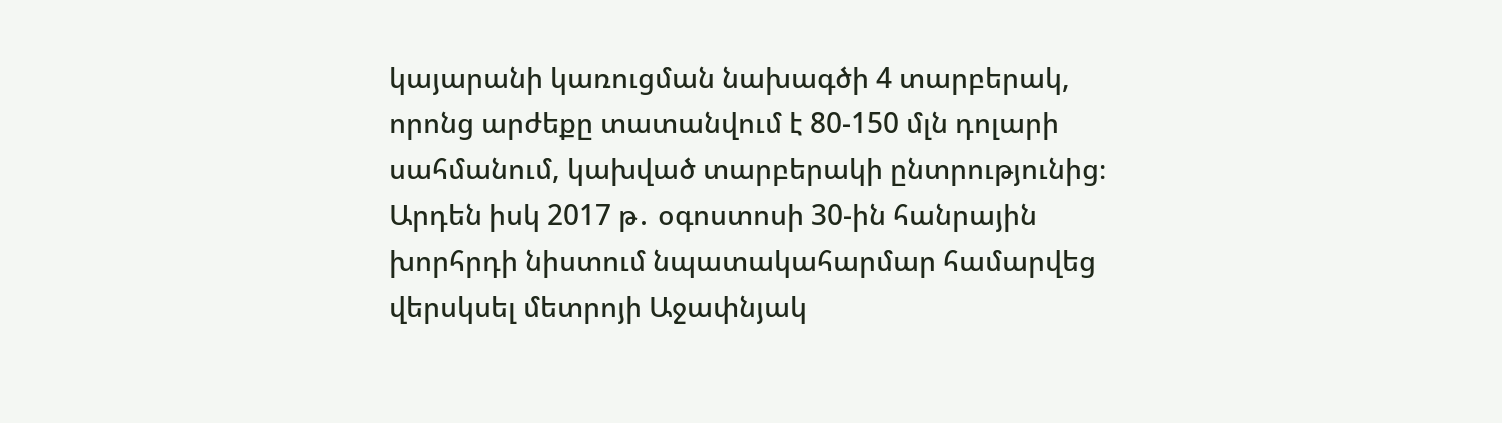կայարանի կառուցման նախագծի 4 տարբերակ, որոնց արժեքը տատանվում է 80-150 մլն դոլարի սահմանում, կախված տարբերակի ընտրությունից։ Արդեն իսկ 2017 թ․ օգոստոսի 30-ին հանրային խորհրդի նիստում նպատակահարմար համարվեց վերսկսել մետրոյի Աջափնյակ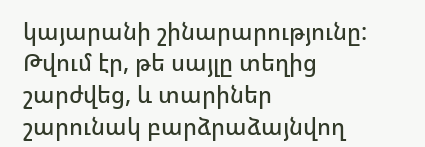կայարանի շինարարությունը: Թվում էր, թե սայլը տեղից շարժվեց, և տարիներ շարունակ բարձրաձայնվող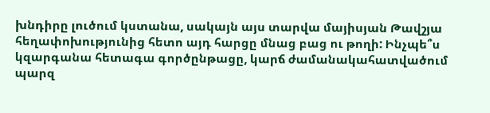խնդիրը լուծում կստանա, սակայն այս տարվա մայիսյան Թավշյա հեղափոխությունից հետո այդ հարցը մնաց բաց ու թողի: Ինչպե՞ս կզարգանա հետագա գործընթացը, կարճ ժամանակահատվածում պարզ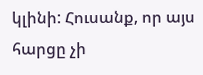կլինի: Հուսանք, որ այս հարցը չի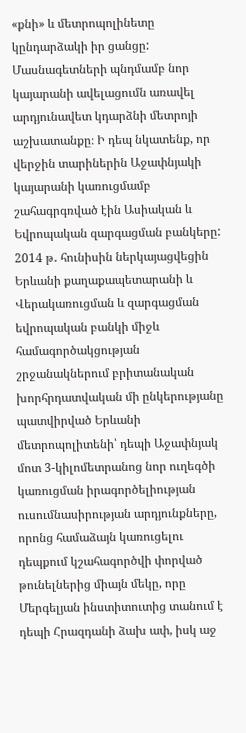«քնի» և մետրոպոլինետը կընդարձակի իր ցանցը: Մասնագետների պնդմամբ նոր կայարանի ավելացումն առավել արդյունավետ կդարձնի մետրոյի աշխատանքը։ Ի դեպ նկատենք, որ վերջին տարիներին Աջափնյակի կայարանի կառուցմամբ շահագրգռված էին Ասիական և Եվրոպական զարգացման բանկերը: 2014 թ․ հունիսին ներկայացվեցին Երևանի քաղաքապետարանի և Վերակառուցման և զարգացման եվրոպական բանկի միջև համագործակցության շրջանակներում բրիտանական խորհրդատվական մի ընկերությանը պատվիրված Երևանի մետրոպոլիտենի՝ դեպի Աջափնյակ մոտ 3-կիլոմետրանոց նոր ուղեգծի կառուցման իրագործելիության ուսումնասիրության արդյունքները, որոնց համաձայն կառուցելու դեպքում կշահագործվի փորված թունելներից միայն մեկը, որը Մերգելյան ինստիտուտից տանում է դեպի Հրազդանի ձախ ափ, իսկ աջ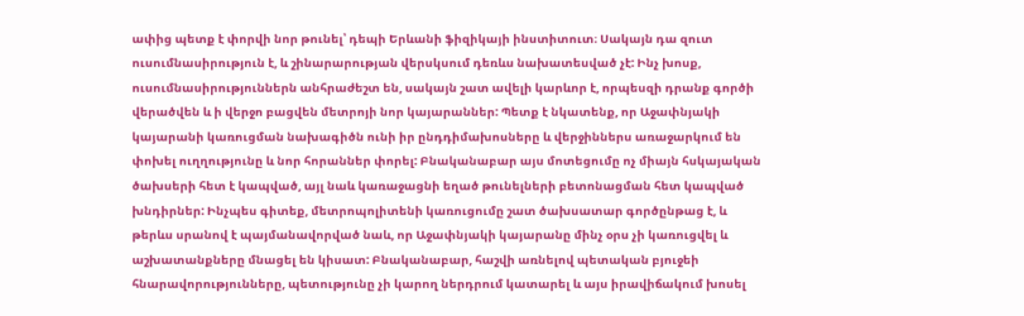ափից պետք է փորվի նոր թունել՝ դեպի Երևանի ֆիզիկայի ինստիտուտ։ Սակայն դա զուտ ուսումնասիրություն է, և շինարարության վերսկսում դեռևս նախատեսված չէ: Ինչ խոսք, ուսումնասիրություններն անհրաժեշտ են, սակայն շատ ավելի կարևոր է, որպեսզի դրանք գործի վերածվեն և ի վերջո բացվեն մետրոյի նոր կայարաններ: Պետք է նկատենք, որ Աջափնյակի կայարանի կառուցման նախագիծն ունի իր ընդդիմախոսները և վերջիններս առաջարկում են փոխել ուղղությունը և նոր հորաններ փորել: Բնականաբար այս մոտեցումը ոչ միայն հսկայական ծախսերի հետ է կապված, այլ նաև կառաջացնի եղած թունելների բետոնացման հետ կապված խնդիրներ: Ինչպես գիտեք, մետրոպոլիտենի կառուցումը շատ ծախսատար գործընթաց է, և թերևս սրանով է պայմանավորված նաև, որ Աջափնյակի կայարանը մինչ օրս չի կառուցվել և աշխատանքները մնացել են կիսատ: Բնականաբար, հաշվի առնելով պետական բյուջեի հնարավորությունները, պետությունը չի կարող ներդրում կատարել և այս իրավիճակում խոսել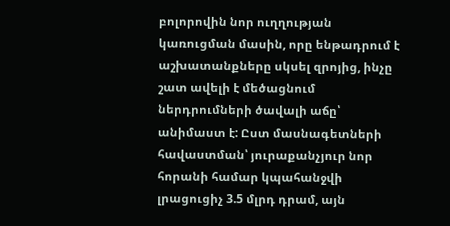բոլորովին նոր ուղղության կառուցման մասին, որը ենթադրում է աշխատանքները սկսել զրոյից, ինչը շատ ավելի է մեծացնում ներդրումների ծավալի աճը՝ անիմաստ է: Ըստ մասնագետների հավաստման՝ յուրաքանչյուր նոր հորանի համար կպահանջվի լրացուցիչ 3.5 մլրդ դրամ, այն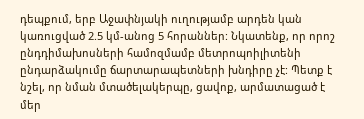դեպքում, երբ Աջափնյակի ուղությամբ արդեն կան կառուցված 2.5 կմ-անոց 5 հորաններ: Նկատենք, որ որոշ ընդդիմախոսների համոզմամբ մետրոպոիլիտենի ընդարձակումը ճարտարապետների խնդիրը չէ: Պետք է նշել, որ նման մտածելակերպը, ցավոք, արմատացած է մեր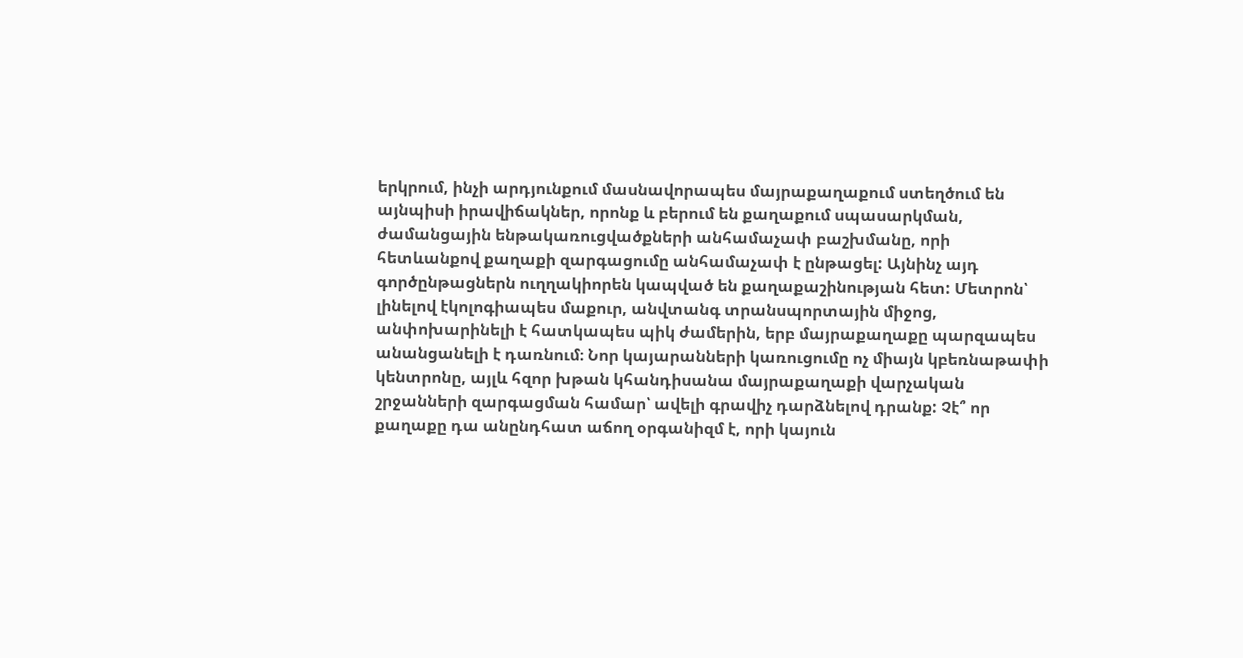երկրում, ինչի արդյունքում մասնավորապես մայրաքաղաքում ստեղծում են այնպիսի իրավիճակներ, որոնք և բերում են քաղաքում սպասարկման, ժամանցային ենթակառուցվածքների անհամաչափ բաշխմանը, որի հետևանքով քաղաքի զարգացումը անհամաչափ է ընթացել: Այնինչ այդ գործընթացներն ուղղակիորեն կապված են քաղաքաշինության հետ: Մետրոն՝ լինելով էկոլոգիապես մաքուր, անվտանգ տրանսպորտային միջոց, անփոխարինելի է հատկապես պիկ ժամերին, երբ մայրաքաղաքը պարզապես անանցանելի է դառնում։ Նոր կայարանների կառուցումը ոչ միայն կբեռնաթափի կենտրոնը, այլև հզոր խթան կհանդիսանա մայրաքաղաքի վարչական շրջանների զարգացման համար՝ ավելի գրավիչ դարձնելով դրանք: Չէ՞ որ քաղաքը դա անընդհատ աճող օրգանիզմ է, որի կայուն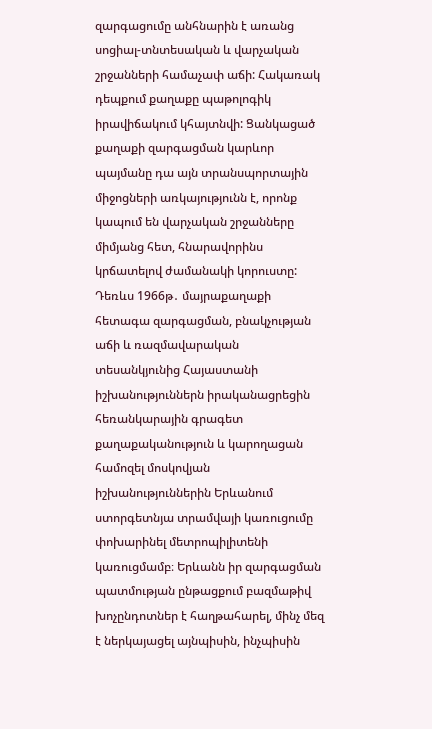զարգացումը անհնարին է առանց սոցիալ-տնտեսական և վարչական շրջանների համաչափ աճի: Հակառակ դեպքում քաղաքը պաթոլոգիկ իրավիճակում կհայտնվի: Ցանկացած քաղաքի զարգացման կարևոր պայմանը դա այն տրանսպորտային միջոցների առկայությունն է, որոնք կապում են վարչական շրջանները միմյանց հետ, հնարավորինս կրճատելով ժամանակի կորուստը: Դեռևս 1966թ․ մայրաքաղաքի հետագա զարգացման, բնակչության աճի և ռազմավարական տեսանկյունից Հայաստանի իշխանություններն իրականացրեցին հեռանկարային գրագետ քաղաքականություն և կարողացան համոզել մոսկովյան իշխանություններին Երևանում ստորգետնյա տրամվայի կառուցումը փոխարինել մետրոպիլիտենի կառուցմամբ։ Երևանն իր զարգացման պատմության ընթացքում բազմաթիվ խոչընդոտներ է հաղթահարել, մինչ մեզ է ներկայացել այնպիսին, ինչպիսին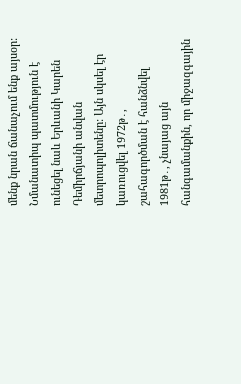մենք նրան ճանաչում ենք այսօր: Նմանատիպ պատմություն է ունեցել նաև Երևանի Կարեն Դեմիրճյանի անվան մետրոպոլիտենը: Այն սկսել էր կառուցվել 1972թ․, շահագործման է հանձնվել 1981թ․, չնայաց այն հանգամանքին, որ միջազգային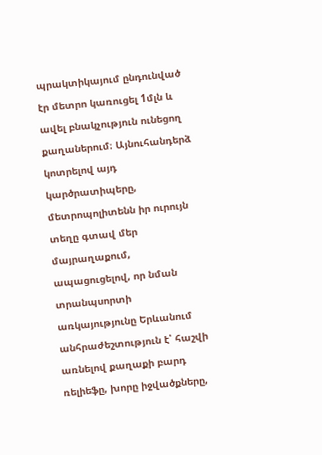պրակտիկայում ընդունված էր մետրո կառուցել 1մլն և ավել բնակչություն ունեցող քաղաներում։ Այնուհանդերձ կոտրելով այդ կարծրատիպերը, մետրոպոլիտենն իր ուրույն տեղը գտավ մեր մայրաղաքում, ապացուցելով, որ նման տրանպսորտի առկայությունը Երևանում անհրաժեշտություն է՝ հաշվի առնելով քաղաքի բարդ ռելիեֆը, խորը իջվածքները,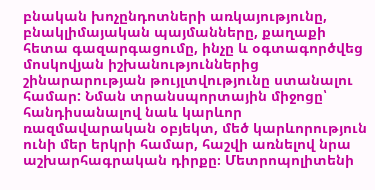բնական խոչընդոտների առկայությունը, բնակլիմայական պայմանները, քաղաքի հետա գազարգացումը, ինչը և օգտագործվեց մոսկովյան իշխանություններից շինարարության թույլտվությունը ստանալու համար: Նման տրանսպորտային միջոցը՝ հանդիսանալով նաև կարևոր ռազմավարական օբյեկտ, մեծ կարևորություն ունի մեր երկրի համար, հաշվի առնելով նրա աշխարհագրական դիրքը։ Մետրոպոլիտենի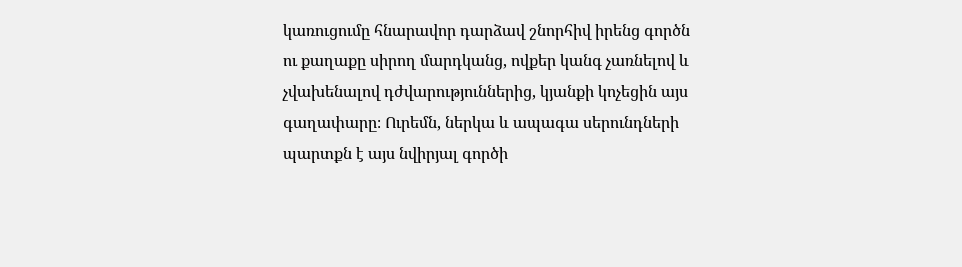կառուցումը հնարավոր դարձավ շնորհիվ իրենց գործն ու քաղաքը սիրող մարդկանց, ովքեր կանգ չառնելով և չվախենալով դժվարություններից, կյանքի կոչեցին այս գաղափարը։ Ուրեմն, ներկա և ապագա սերունդների պարտքն է այս նվիրյալ գործի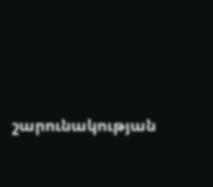շարունակության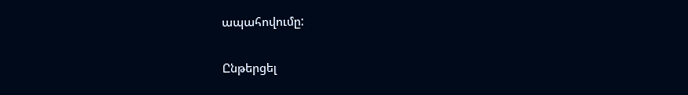ապահովումը:

Ընթերցել